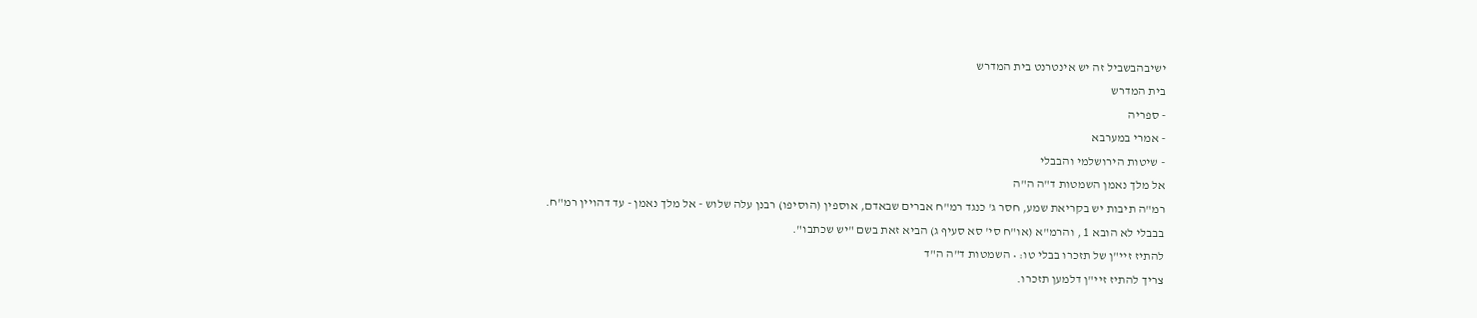ישיבהבשביל זה יש אינטרנט בית המדרש
בית המדרש
- ספריה
- אמרי במערבא
- שיטות הירושלמי והבבלי
אל מלך נאמן השמטות ד"ה ה"ה
רמ"ה תיבות יש בקריאת שמע, חסר ג' כנגד רמ"ח אברים שבאדם, אוספין (הוסיפו) רבנן עלה שלוש - אל מלך נאמן - עד דהויין רמ"ח.
בבבלי לא הובא 1 , והרמ"א (או"ח סי' סא סעיף ג) הביא זאת בשם "יש שכתבו".
להתיז זיי"ן של תזכרו בבלי טו: • השמטות ד"ה ה"ד
צריך להתיז זיי"ן דלמען תזכרו.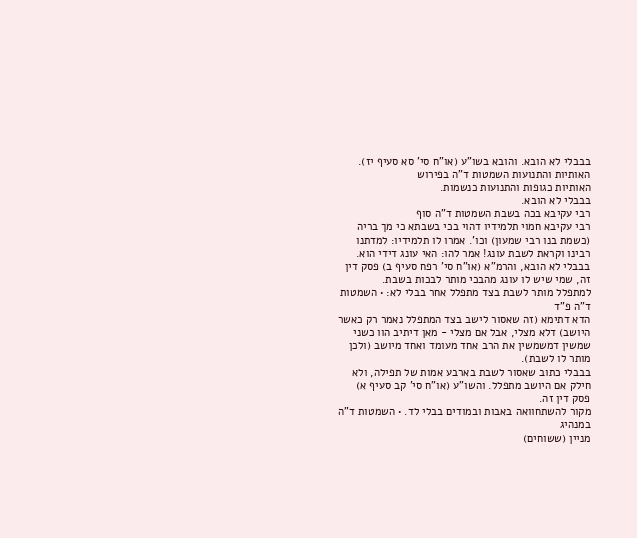בבבלי לא הובא. והובא בשו"ע (או"ח סי' סא סעיף יז).
האותיות והתנועות השמטות ד"ה בפירוש
האותיות כגופות והתנועות כנשמות.
בבבלי לא הובא.
רבי עקיבא בכה בשבת השמטות ד"ה סוף
רבי עקיבא חמוי תלמידיו דהוי בכי בשבתא כי מך בריה (כשמת בנו רבי שמעון) וכו'. אמרו לו תלמידיו: למדתנו רבינו וקראת לשבת עונג! אמר להו: האי עונג דידי הוא.
בבבלי לא הובא, והרמ"א (או"ח סי' רפח סעיף ב) פסק דין זה, שמי שיש לו עונג מהבכי מותר לבכות בשבת.
למתפלל מותר לשבת בצד מתפלל אחר בבלי לא: • השמטות ד"ה פ"ד
הדא דתימא (זה שאסור לישב בצד המתפלל נאמר רק כאשר היושב) דלא מצלי, אבל אם מצלי - מאן דיתיב הוו כשני שמשין דמשמשין את הרב אחד מעומד ואחד מיושב (ולכן מותר לו לשבת).
בבבלי כתוב שאסור לשבת בארבע אמות של תפילה, ולא חילק אם היושב מתפלל. והשו"ע (או"ח סי' קב סעיף א) פסק דין זה.
מקור להשתחוואה באבות ובמודים בבלי לד. • השמטות ד"ה במנהיג
מניין (ששוחים)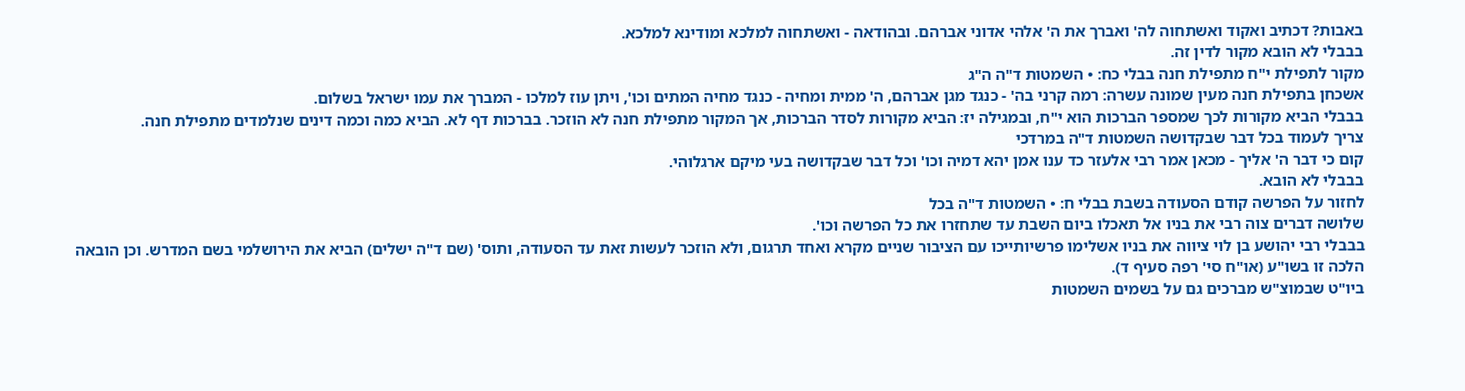באבות? דכתיב ואקוד ואשתחוה לה' ואברך את ה' אלהי אדוני אברהם. ובהודאה - ואשתחוה למלכא ומודינא למלכא.
בבבלי לא הובא מקור לדין זה.
מקור לתפילת י"ח מתפילת חנה בבלי כח: • השמטות ד"ה ה"ג
אשכחן בתפילת חנה מעין שמונה עשרה: רמה קרני בה' - כנגד מגן אברהם, ה' ממית ומחיה - כנגד מחיה המתים וכו', ויתן עוז למלכו - המברך את עמו ישראל בשלום.
בבבלי הביא מקורות לכך שמספר הברכות הוא י"ח, ובמגילה יז: הביא מקורות לסדר הברכות, אך המקור מתפילת חנה לא הוזכר. בברכות דף לא. הביא כמה וכמה דינים שנלמדים מתפילת חנה.
צריך לעמוד בכל דבר שבקדושה השמטות ד"ה במרדכי
קום כי דבר ה' אליך - מכאן אמר רבי אלעזר כד ענו אמן יהא דמיה וכו' וכל דבר שבקדושה בעי מיקם ארגלוהי.
בבבלי לא הובא.
לחזור על הפרשה קודם הסעודה בשבת בבלי ח: • השמטות ד"ה בכל
שלושה דברים צוה רבי את בניו אל תאכלו ביום השבת עד שתחזרו את כל הפרשה וכו'.
בבבלי רבי יהושע בן לוי ציווה את בניו אשלימו פרשיותייכו עם הציבור שניים מקרא ואחד תרגום, ולא הוזכר לעשות זאת עד הסעודה, ותוס' (שם ד"ה ישלים) הביא את הירושלמי בשם המדרש. וכן הובאה הלכה זו בשו"ע (או"ח סי' רפה סעיף ד).
ביו"ט שבמוצ"ש מברכים גם על בשמים השמטות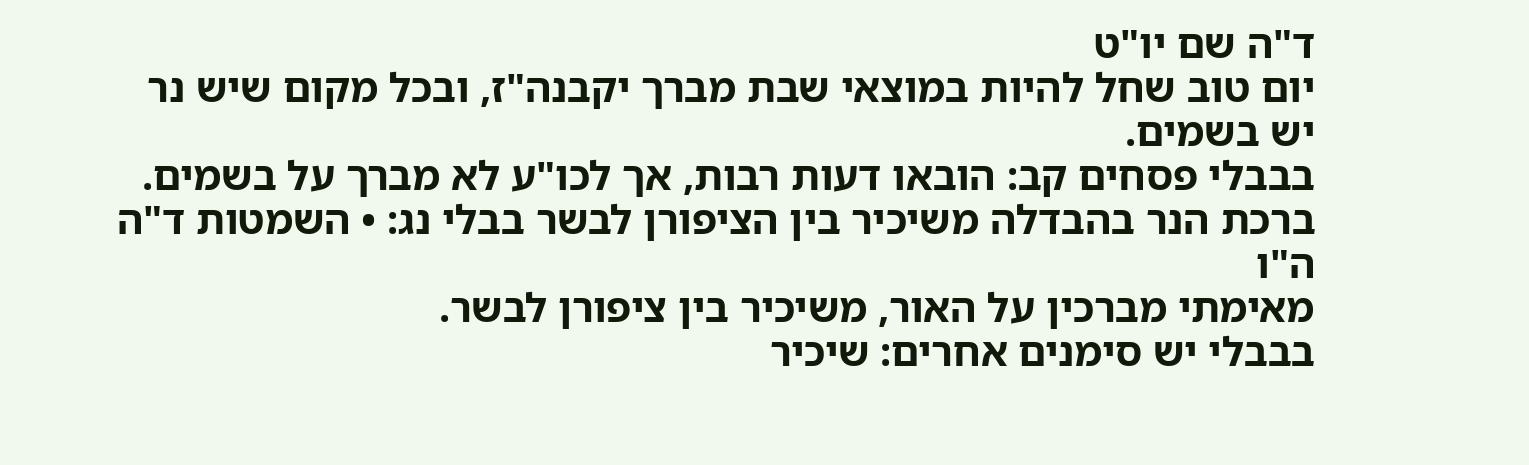ד"ה שם יו"ט
יום טוב שחל להיות במוצאי שבת מברך יקבנה"ז, ובכל מקום שיש נר יש בשמים.
בבבלי פסחים קב: הובאו דעות רבות, אך לכו"ע לא מברך על בשמים.
ברכת הנר בהבדלה משיכיר בין הציפורן לבשר בבלי נג: • השמטות ד"ה ה"ו
מאימתי מברכין על האור, משיכיר בין ציפורן לבשר.
בבבלי יש סימנים אחרים: שיכיר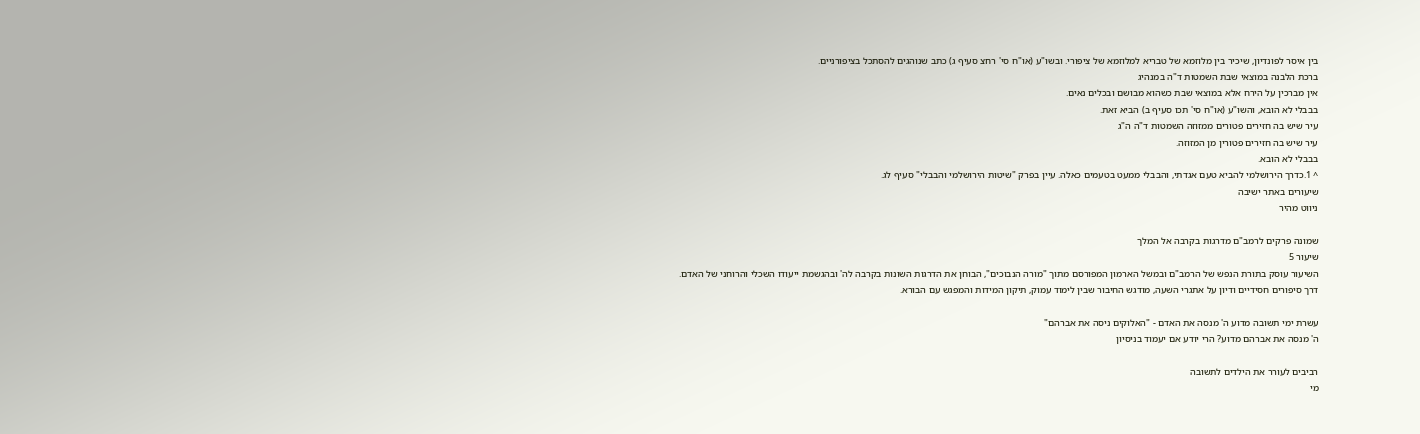בין איסר לפונדיון, שיכיר בין מלוזמא של טבריא למלוזמא של ציפורי. ובשו"ע (או"ח סי' רחצ סעיף ג) כתב שנוהגים להסתכל בציפורניים.
ברכת הלבנה במוצאי שבת השמטות ד"ה במנהיג
אין מברכין על הירח אלא במוצאי שבת כשהוא מבושם ובכלים נאים.
בבבלי לא הובא, והשו"ע (או"ח סי' תכו סעיף ב) הביא זאת.
עיר שיש בה חזירים פטורים ממזוזה השמטות ד"ה ה"ג
עיר שיש בה חזירים פטורין מן המזוזה.
בבבלי לא הובא.
^ 1.כדרך הירושלמי להביא טעם אגדתי, והבבלי ממעט בטעמים כאלה. עיין בפרק "שיטות הירושלמי והבבלי" סעיף לג.
שיעורים באתר ישיבה
ניווט מהיר

שמונה פרקים לרמב"ם מדרגות בקרבה אל המלך
שיעור 5
השיעור עוסק בתורת הנפש של הרמב"ם ובמשל הארמון המפורסם מתוך "מורה הנבוכים", הבוחן את הדרגות השונות בקרבה לה' ובהגשמת ייעודו השכלי והרוחני של האדם. דרך סיפורים חסידיים ודיון על אתגרי השעה, מודגש החיבור שבין לימוד עמוק, תיקון המידות והמפגש עם הבורא.

עשרת ימי תשובה מדוע ה' מנסה את האדם - "האלוקים ניסה את אברהם"
ה' מנסה את אברהם מדוע? הרי יודע אם יעמוד בניסיון

רביבים לעורר את הילדים לתשובה
מי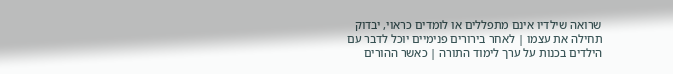שרואה שילדיו אינם מתפללים או לומדים כראוי, יבדוק תחילה את עצמו | לאחר בירורים פנימיים יוכל לדבר עם הילדים בכנות על ערך לימוד התורה | כאשר ההורים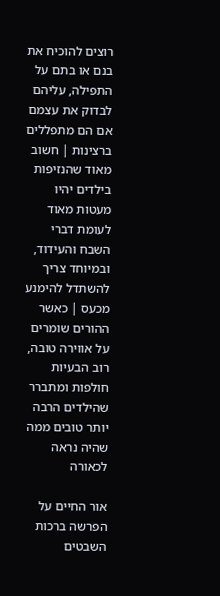רוצים להוכיח את בנם או בתם על התפילה, עליהם לבדוק את עצמם אם הם מתפללים ברצינות | חשוב מאוד שהנזיפות בילדים יהיו מעטות מאוד לעומת דברי השבח והעידוד, ובמיוחד צריך להשתדל להימנע מכעס | כאשר ההורים שומרים על אווירה טובה, רוב הבעיות חולפות ומתברר שהילדים הרבה יותר טובים ממה שהיה נראה לכאורה

אור החיים על הפרשה ברכות השבטים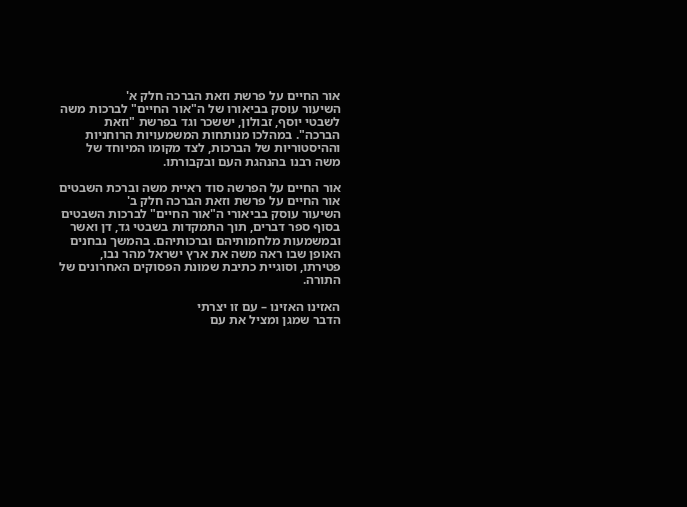אור החיים על פרשת וזאת הברכה חלק א'
השיעור עוסק בביאורו של ה"אור החיים" לברכות משה לשבטי יוסף, זבולון, יששכר וגד בפרשת "וזאת הברכה". במהלכו מנותחות המשמעויות הרוחניות וההיסטוריות של הברכות, לצד מקומו המיוחד של משה רבנו בהנהגת העם ובקבורתו.

אור החיים על הפרשה סוד ראיית משה וברכת השבטים
אור החיים על פרשת וזאת הברכה חלק ב'
השיעור עוסק בביאורי ה"אור החיים" לברכות השבטים בסוף ספר דברים, תוך התמקדות בשבטי גד, דן ואשר ובמשמעות מלחמותיהם וברכותיהם. בהמשך נבחנים האופן שבו ראה משה את ארץ ישראל מהר נבו, פטירתו, וסוגיית כתיבת שמונת הפסוקים האחרונים של התורה.

האזינו האזינו – עם זו יצרתי
הדבר שמגן ומציל את עם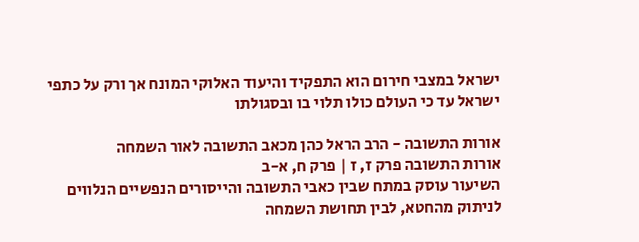ישראל במצבי חירום הוא התפקיד והיעוד האלוקי המונח אך ורק על כתפי ישראל עד כי העולם כולו תלוי בו ובסגולתו

אורות התשובה - הרב הראל כהן מכאב התשובה לאור השמחה
אורות התשובה פרק ז, ז | פרק ח, א-ב
השיעור עוסק במתח שבין כאבי התשובה והייסורים הנפשיים הנלווים לניתוק מהחטא, לבין תחושת השמחה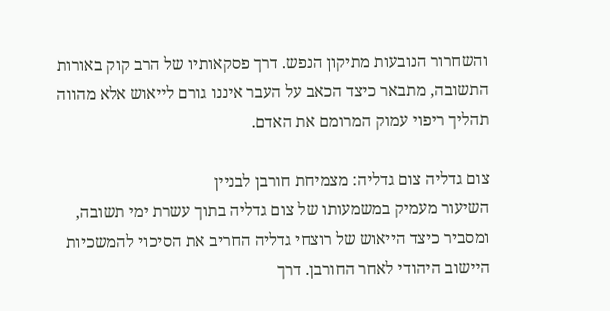והשחרור הנובעות מתיקון הנפש. דרך פסקאותיו של הרב קוק באורות התשובה, מתבאר כיצד הכאב על העבר איננו גורם לייאוש אלא מהווה תהליך ריפוי עמוק המרומם את האדם.

צום גדליה צום גדליה: מצמיחת חורבן לבניין
השיעור מעמיק במשמעותו של צום גדליה בתוך עשרת ימי תשובה, ומסביר כיצד הייאוש של רוצחי גדליה החריב את הסיכוי להמשכיות היישוב היהודי לאחר החורבן. דרך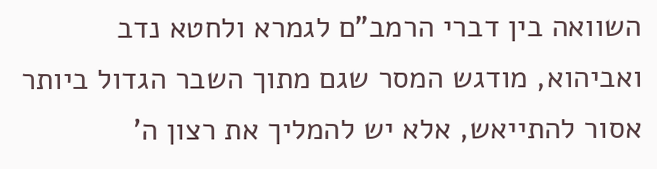השוואה בין דברי הרמב"ם לגמרא ולחטא נדב ואביהוא, מודגש המסר שגם מתוך השבר הגדול ביותר אסור להתייאש, אלא יש להמליך את רצון ה'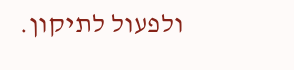ולפעול לתיקון.